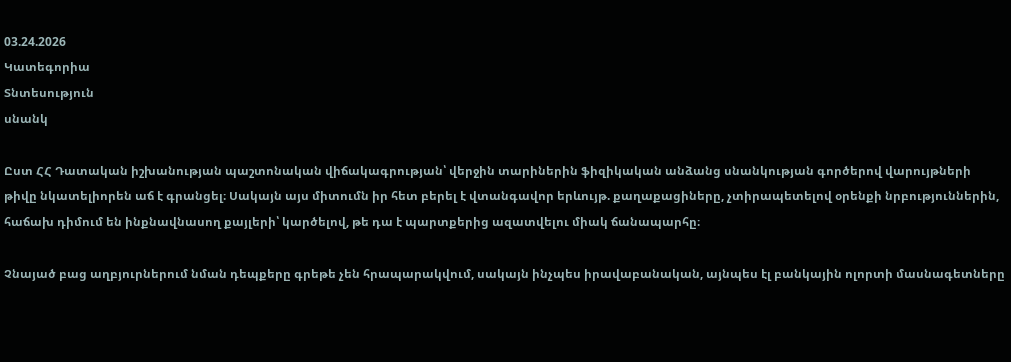03.24.2026
Կատեգորիա
Տնտեսություն
սնանկ

Ըստ ՀՀ Դատական իշխանության պաշտոնական վիճակագրության՝ վերջին տարիներին ֆիզիկական անձանց սնանկության գործերով վարույթների թիվը նկատելիորեն աճ է գրանցել։ Սակայն այս միտումն իր հետ բերել է վտանգավոր երևույթ. քաղաքացիները, չտիրապետելով օրենքի նրբություններին, հաճախ դիմում են ինքնավնասող քայլերի՝ կարծելով, թե դա է պարտքերից ազատվելու միակ ճանապարհը։

Չնայած բաց աղբյուրներում նման դեպքերը գրեթե չեն հրապարակվում, սակայն ինչպես իրավաբանական, այնպես էլ բանկային ոլորտի մասնագետները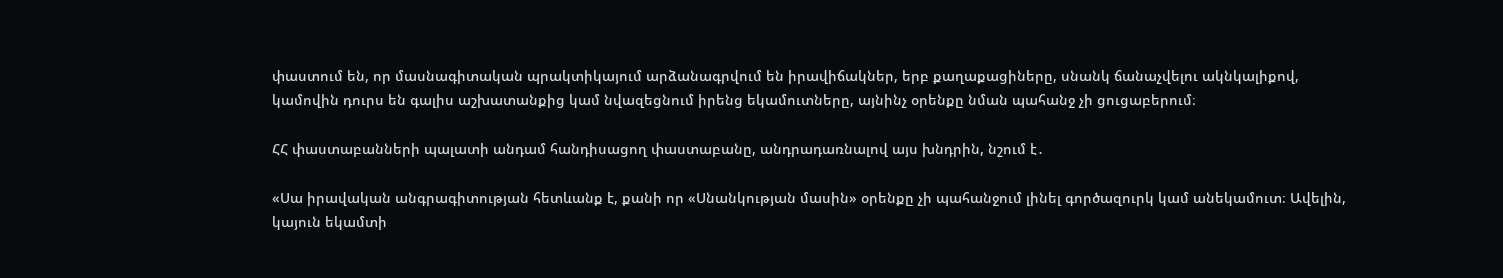փաստում են, որ մասնագիտական պրակտիկայում արձանագրվում են իրավիճակներ, երբ քաղաքացիները, սնանկ ճանաչվելու ակնկալիքով, կամովին դուրս են գալիս աշխատանքից կամ նվազեցնում իրենց եկամուտները, այնինչ օրենքը նման պահանջ չի ցուցաբերում։

ՀՀ փաստաբանների պալատի անդամ հանդիսացող փաստաբանը, անդրադառնալով այս խնդրին, նշում է․

«Սա իրավական անգրագիտության հետևանք է, քանի որ «Սնանկության մասին» օրենքը չի պահանջում լինել գործազուրկ կամ անեկամուտ։ Ավելին, կայուն եկամտի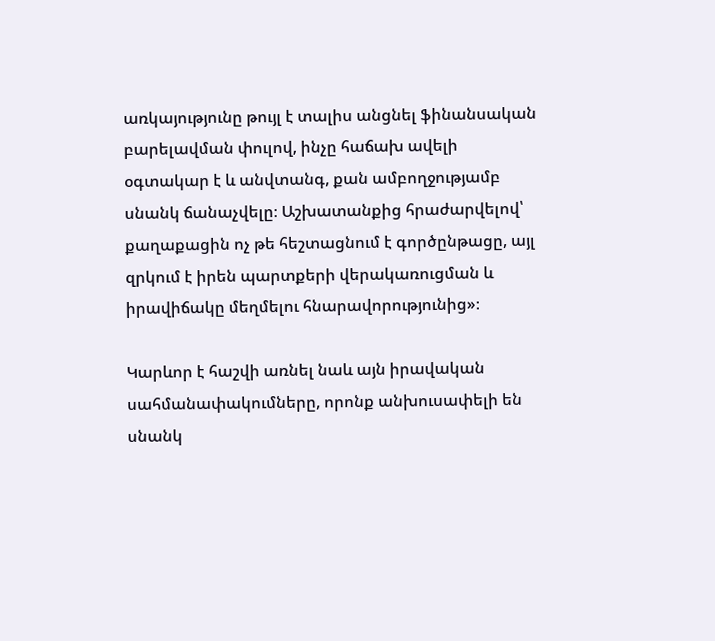առկայությունը թույլ է տալիս անցնել ֆինանսական բարելավման փուլով, ինչը հաճախ ավելի օգտակար է և անվտանգ, քան ամբողջությամբ սնանկ ճանաչվելը։ Աշխատանքից հրաժարվելով՝ քաղաքացին ոչ թե հեշտացնում է գործընթացը, այլ զրկում է իրեն պարտքերի վերակառուցման և իրավիճակը մեղմելու հնարավորությունից»։

Կարևոր է հաշվի առնել նաև այն իրավական սահմանափակումները, որոնք անխուսափելի են սնանկ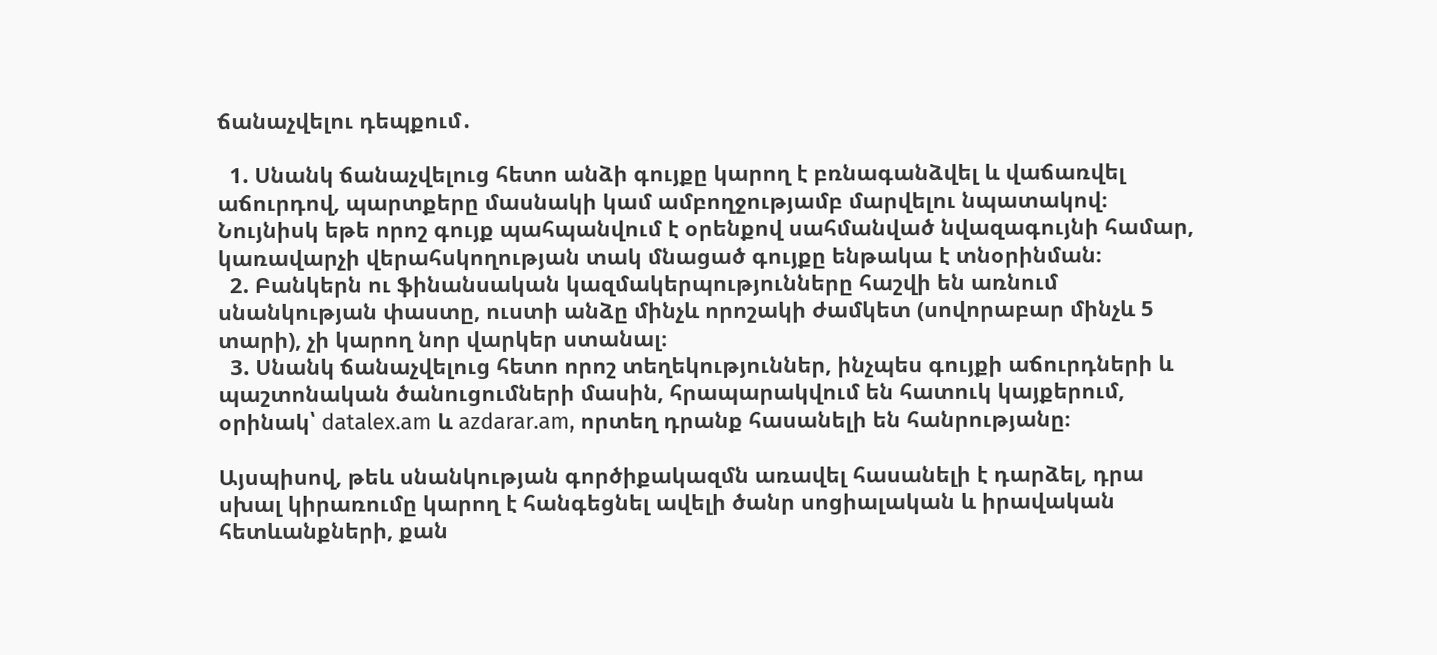ճանաչվելու դեպքում․

  1. Սնանկ ճանաչվելուց հետո անձի գույքը կարող է բռնագանձվել և վաճառվել աճուրդով, պարտքերը մասնակի կամ ամբողջությամբ մարվելու նպատակով։ Նույնիսկ եթե որոշ գույք պահպանվում է օրենքով սահմանված նվազագույնի համար, կառավարչի վերահսկողության տակ մնացած գույքը ենթակա է տնօրինման։
  2. Բանկերն ու ֆինանսական կազմակերպությունները հաշվի են առնում սնանկության փաստը, ուստի անձը մինչև որոշակի ժամկետ (սովորաբար մինչև 5 տարի), չի կարող նոր վարկեր ստանալ։
  3. Սնանկ ճանաչվելուց հետո որոշ տեղեկություններ, ինչպես գույքի աճուրդների և պաշտոնական ծանուցումների մասին, հրապարակվում են հատուկ կայքերում, օրինակ՝ datalex.am և azdarar.am, որտեղ դրանք հասանելի են հանրությանը։

Այսպիսով, թեև սնանկության գործիքակազմն առավել հասանելի է դարձել, դրա սխալ կիրառումը կարող է հանգեցնել ավելի ծանր սոցիալական և իրավական հետևանքների, քան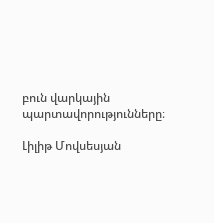բուն վարկային պարտավորությունները։

Լիլիթ Մովսեսյան